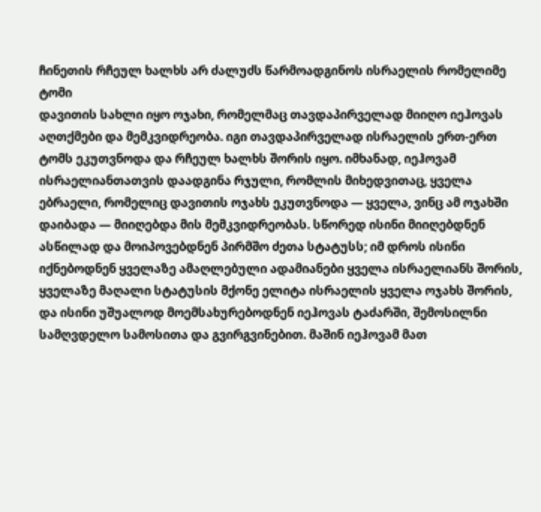ჩინეთის რჩეულ ხალხს არ ძალუძს წარმოადგინოს ისრაელის რომელიმე ტომი
დავითის სახლი იყო ოჯახი, რომელმაც თავდაპირველად მიიღო იეჰოვას აღთქმები და მემკვიდრეობა. იგი თავდაპირველად ისრაელის ერთ-ერთ ტომს ეკუთვნოდა და რჩეულ ხალხს შორის იყო. იმხანად, იეჰოვამ ისრაელიანთათვის დაადგინა რჯული, რომლის მიხედვითაც, ყველა ებრაელი, რომელიც დავითის ოჯახს ეკუთვნოდა — ყველა, ვინც ამ ოჯახში დაიბადა — მიიღებდა მის მემკვიდრეობას. სწორედ ისინი მიიღებდნენ ასწილად და მოიპოვებდნენ პირმშო ძეთა სტატუსს; იმ დროს ისინი იქნებოდნენ ყველაზე ამაღლებული ადამიანები ყველა ისრაელიანს შორის, ყველაზე მაღალი სტატუსის მქონე ელიტა ისრაელის ყველა ოჯახს შორის, და ისინი უშუალოდ მოემსახურებოდნენ იეჰოვას ტაძარში, შემოსილნი სამღვდელო სამოსითა და გვირგვინებით. მაშინ იეჰოვამ მათ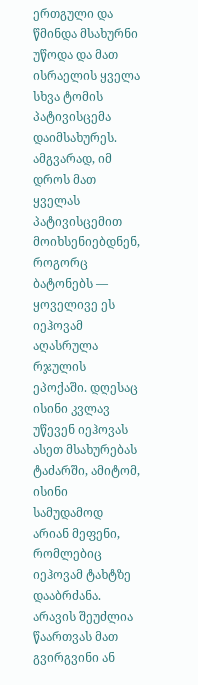ერთგული და წმინდა მსახურნი უწოდა და მათ ისრაელის ყველა სხვა ტომის პატივისცემა დაიმსახურეს. ამგვარად, იმ დროს მათ ყველას პატივისცემით მოიხსენიებდნენ, როგორც ბატონებს — ყოველივე ეს იეჰოვამ აღასრულა რჯულის ეპოქაში. დღესაც ისინი კვლავ უწევენ იეჰოვას ასეთ მსახურებას ტაძარში, ამიტომ, ისინი სამუდამოდ არიან მეფენი, რომლებიც იეჰოვამ ტახტზე დააბრძანა. არავის შეუძლია წაართვას მათ გვირგვინი ან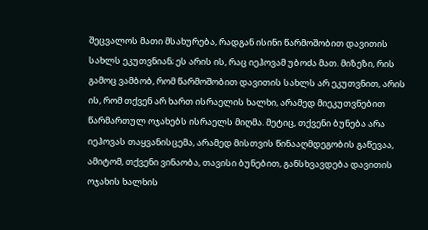შეცვალოს მათი მსახურება, რადგან ისინი წარმოშობით დავითის სახლს ეკუთვნიან; ეს არის ის, რაც იეჰოვამ უბოძა მათ. მიზეზი, რის გამოც ვამბობ, რომ წარმოშობით დავითის სახლს არ ეკუთვნით, არის ის, რომ თქვენ არ ხართ ისრაელის ხალხი, არამედ მიეკუთვნებით წარმართულ ოჯახებს ისრაელს მიღმა. მეტიც, თქვენი ბუნება არა იეჰოვას თაყვანისცემა, არამედ მისთვის წინააღმდეგობის გაწევაა, ამიტომ, თქვენი ვინაობა, თავისი ბუნებით, განსხვავდება დავითის ოჯახის ხალხის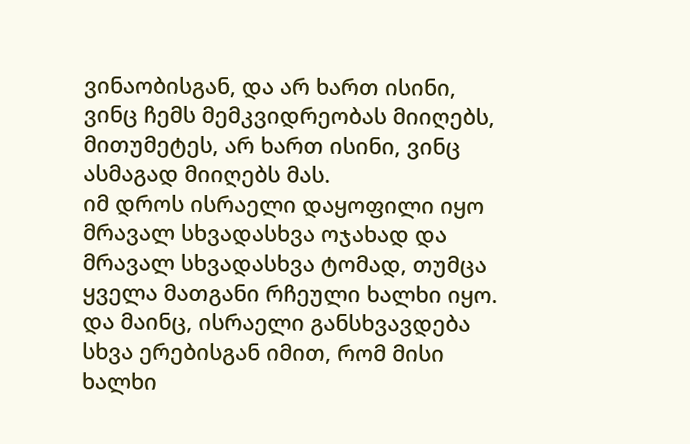ვინაობისგან, და არ ხართ ისინი, ვინც ჩემს მემკვიდრეობას მიიღებს, მითუმეტეს, არ ხართ ისინი, ვინც ასმაგად მიიღებს მას.
იმ დროს ისრაელი დაყოფილი იყო მრავალ სხვადასხვა ოჯახად და მრავალ სხვადასხვა ტომად, თუმცა ყველა მათგანი რჩეული ხალხი იყო. და მაინც, ისრაელი განსხვავდება სხვა ერებისგან იმით, რომ მისი ხალხი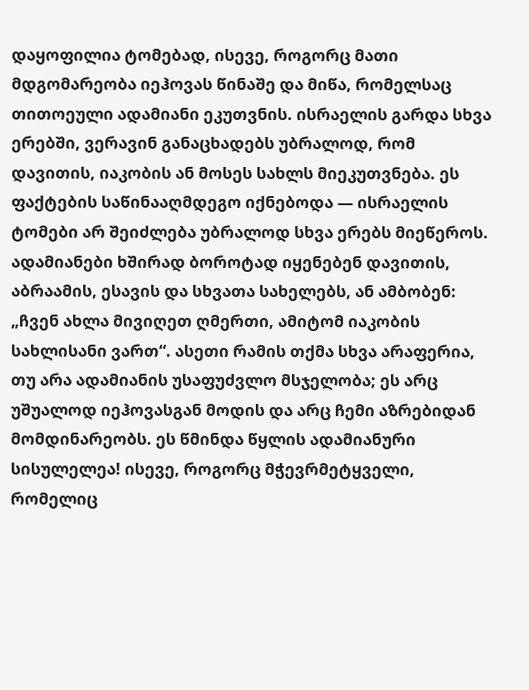დაყოფილია ტომებად, ისევე, როგორც მათი მდგომარეობა იეჰოვას წინაშე და მიწა, რომელსაც თითოეული ადამიანი ეკუთვნის. ისრაელის გარდა სხვა ერებში, ვერავინ განაცხადებს უბრალოდ, რომ დავითის, იაკობის ან მოსეს სახლს მიეკუთვნება. ეს ფაქტების საწინააღმდეგო იქნებოდა — ისრაელის ტომები არ შეიძლება უბრალოდ სხვა ერებს მიეწეროს. ადამიანები ხშირად ბოროტად იყენებენ დავითის, აბრაამის, ესავის და სხვათა სახელებს, ან ამბობენ: „ჩვენ ახლა მივიღეთ ღმერთი, ამიტომ იაკობის სახლისანი ვართ“. ასეთი რამის თქმა სხვა არაფერია, თუ არა ადამიანის უსაფუძვლო მსჯელობა; ეს არც უშუალოდ იეჰოვასგან მოდის და არც ჩემი აზრებიდან მომდინარეობს. ეს წმინდა წყლის ადამიანური სისულელეა! ისევე, როგორც მჭევრმეტყველი, რომელიც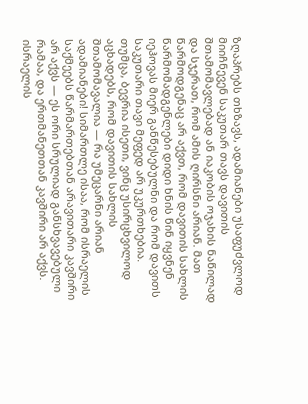ზღაპრებს თხზავს, ადამიანები უსაფუძვლოდ მიიჩნევენ საკუთარ თავს დავითის შთამომავლებად ან იაკობის ოჯახის ნაწილად და სჯერათ, რომ ამის ღირსნი არიან. მათ წარმოდგენაც არ აქვთ, რომ დავითის სახლის წარმომადგენლები დიდი ხნის წინ იყვნენ იეჰოვას მიერ განწესებულნი და რომ დავითს საკუთარი თავი მეფედ არ უკურთხებია. თუმცა, ბევრია ისეთი, ვინც უსირცხვილოდ აცხადებს, რომ დავითის სახლის შთამომავალია — რა უმეცარნი არიან ადამიანები! სიმართლე ისაა, რომ ისრაელის საქმეებს წარმართებთან არავითარი კავშირი არ აქვს — ეს ორი სრულიად განსხვავებული რამაა, და ერთმანეთთან კავშირი არ აქვს. ისრაელის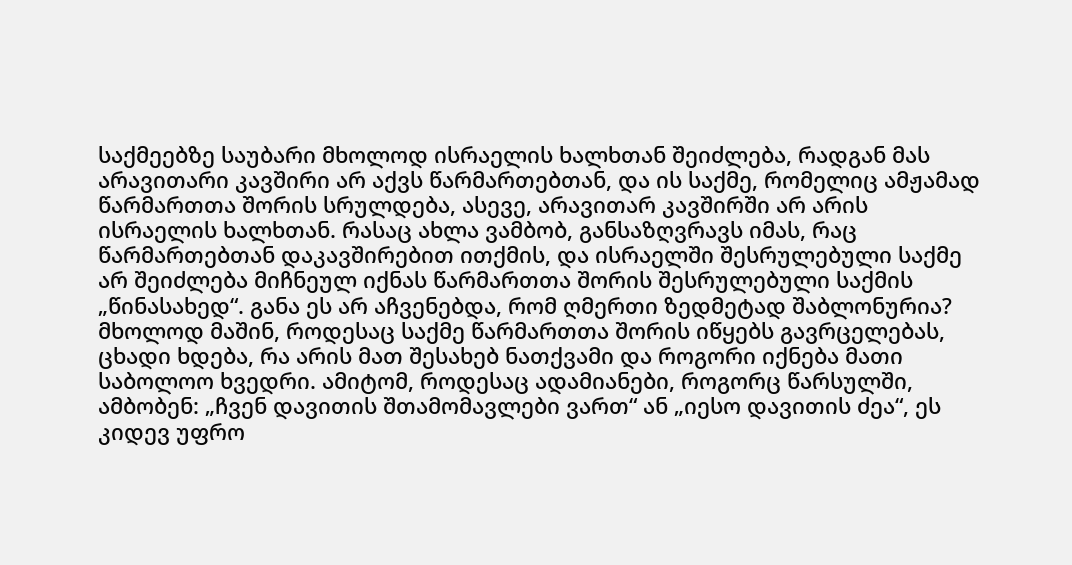საქმეებზე საუბარი მხოლოდ ისრაელის ხალხთან შეიძლება, რადგან მას არავითარი კავშირი არ აქვს წარმართებთან, და ის საქმე, რომელიც ამჟამად წარმართთა შორის სრულდება, ასევე, არავითარ კავშირში არ არის ისრაელის ხალხთან. რასაც ახლა ვამბობ, განსაზღვრავს იმას, რაც წარმართებთან დაკავშირებით ითქმის, და ისრაელში შესრულებული საქმე არ შეიძლება მიჩნეულ იქნას წარმართთა შორის შესრულებული საქმის „წინასახედ“. განა ეს არ აჩვენებდა, რომ ღმერთი ზედმეტად შაბლონურია? მხოლოდ მაშინ, როდესაც საქმე წარმართთა შორის იწყებს გავრცელებას, ცხადი ხდება, რა არის მათ შესახებ ნათქვამი და როგორი იქნება მათი საბოლოო ხვედრი. ამიტომ, როდესაც ადამიანები, როგორც წარსულში, ამბობენ: „ჩვენ დავითის შთამომავლები ვართ“ ან „იესო დავითის ძეა“, ეს კიდევ უფრო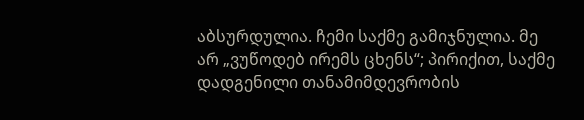აბსურდულია. ჩემი საქმე გამიჯნულია. მე არ „ვუწოდებ ირემს ცხენს“; პირიქით, საქმე დადგენილი თანამიმდევრობის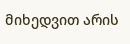მიხედვით არის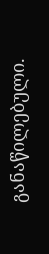განაწილებული.